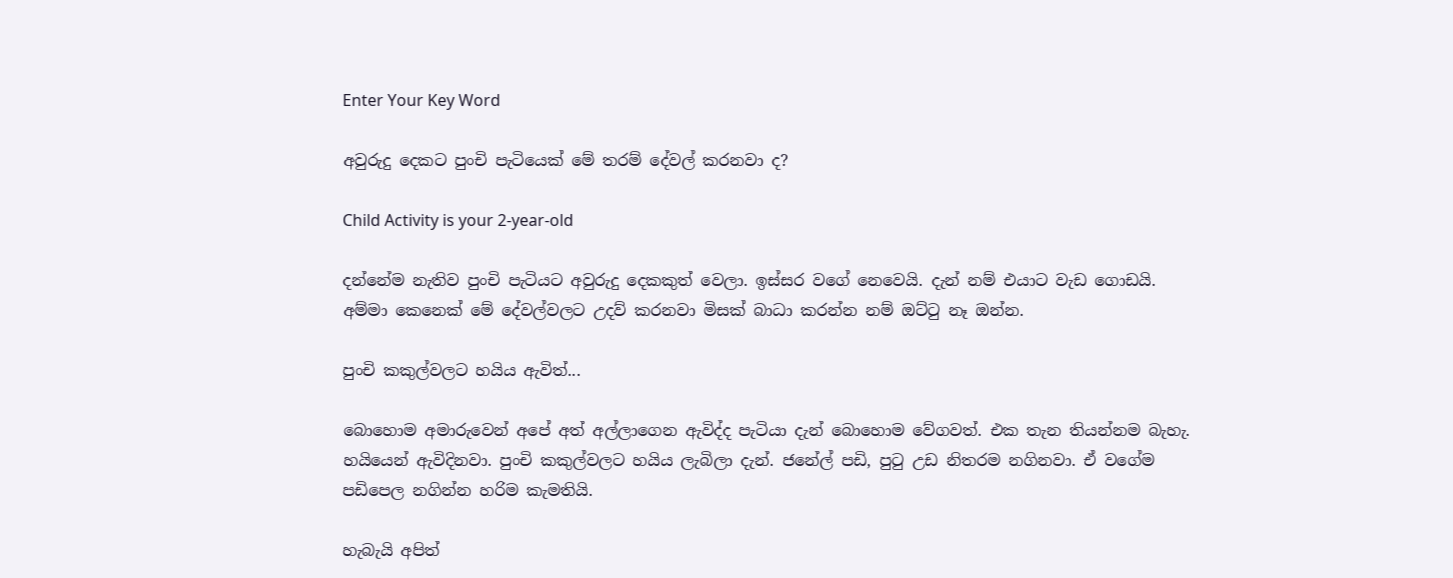Enter Your Key Word

අවුරුදු දෙකට පුංචි පැටියෙක් මේ තරම් දේවල් කරනවා ද?

Child Activity is your 2-year-old

දන්නේම නැතිව පුංචි පැටියට අවුරුදු දෙකකුත් වෙලා. ඉස්සර වගේ නෙවෙයි. දැන් නම් එයාට වැඩ ගොඩයි. අම්මා කෙනෙක් මේ දේවල්වලට උදව් කරනවා මිසක් බාධා කරන්න නම් ඔට්ටු නෑ ඔන්න.

පුංචි කකුල්වලට හයිය ඇවිත්...

බොහොම අමාරුවෙන් අපේ අත් අල්ලාගෙන ඇවිද්ද පැටියා දැන් බොහොම වේගවත්. එක තැන තියන්නම බැහැ. හයියෙන් ඇවිදිනවා. පුංචි කකුල්වලට හයිය ලැබිලා දැන්. ජනේල් පඩි, පුටු උඩ නිතරම නගිනවා. ඒ වගේම පඩිපෙල නගින්න හරිම කැමතියි.

හැබැයි අපිත්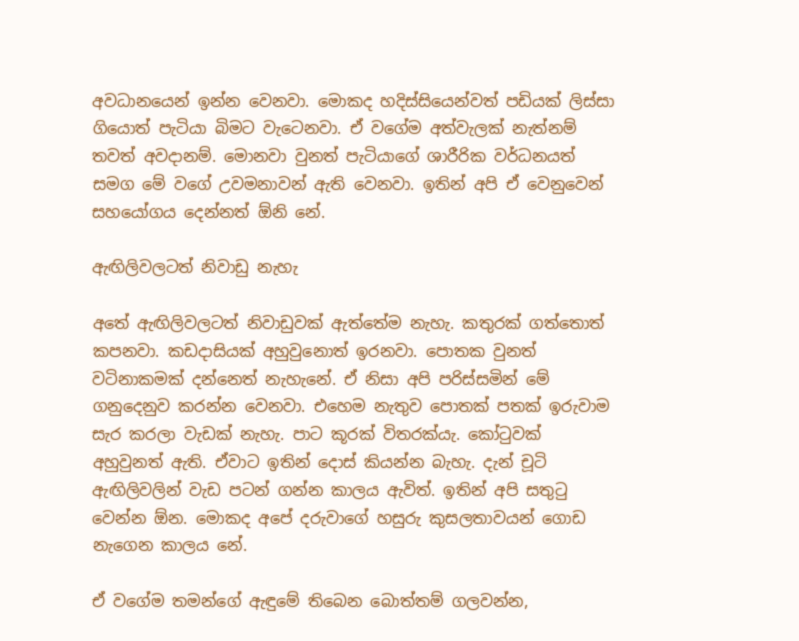අවධානයෙන් ඉන්න වෙනවා. මොකද හදිස්සියෙන්වත් පඩියක් ලිස්සා ගියොත් පැටියා බිමට වැටෙනවා. ඒ වගේම අත්වැලක් නැත්නම් තවත් අවදානම්. මොනවා වුනත් පැටියාගේ ශාරීරික වර්ධනයත් සමග මේ වගේ උවමනාවන් ඇති වෙනවා. ඉතින් අපි ඒ වෙනුවෙන් සහයෝගය දෙන්නත් ඕනි නේ.

ඇඟිලිවලටත් නිවාඩු නැහැ

අතේ ඇඟිලිවලටත් නිවාඩුවක් ඇත්තේම නැහැ. කතුරක් ගත්තොත් කපනවා. කඩදාසියක් අහුවුනොත් ඉරනවා. පොතක වුනත් වටිනාකමක් දන්නෙත් නැහැනේ. ඒ නිසා අපි පරිස්සමින් මේ ගනුදෙනුව කරන්න වෙනවා. එහෙම නැතුව පොතක් පතක් ඉරුවාම සැර කරලා වැඩක් නැහැ. පාට කූරක් විතරක්යැ. කෝටුවක් අහුවුනත් ඇති. ඒවාට ඉතින් දොස් කියන්න බැහැ. දැන් චූටි ඇඟිලිවලින් වැඩ පටන් ගන්න කාලය ඇවිත්. ඉතින් අපි සතුටු වෙන්න ඕන. මොකද අපේ දරුවාගේ හසුරු කුසලතාවයන් ගොඩ නැගෙන කාලය නේ.

ඒ වගේම තමන්ගේ ඇඳුමේ තිබෙන බොත්තම් ගලවන්න,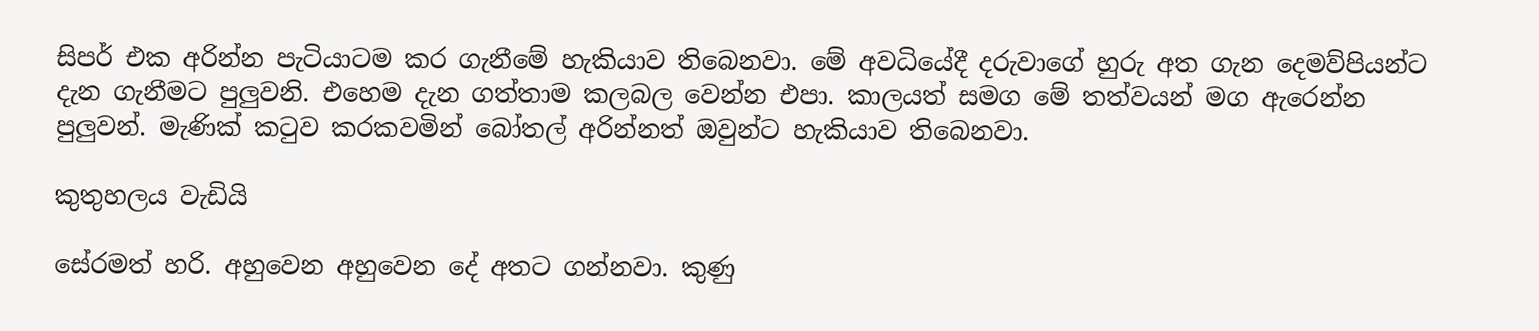සිපර් එක අරින්න පැටියාටම කර ගැනීමේ හැකියාව තිබෙනවා. මේ අවධියේදී දරුවාගේ හුරු අත ගැන දෙමව්පියන්ට දැන ගැනීමට පුලුවනි. එහෙම දැන ගත්තාම කලබල වෙන්න එපා. කාලයත් සමග මේ තත්වයන් මග ඇරෙන්න පුලුවන්. මැණික් කටුව කරකවමින් බෝතල් අරින්නත් ඔවුන්ට හැකියාව තිබෙනවා.

කුතුහලය වැඩියි

සේරමත් හරි. අහුවෙන අහුවෙන දේ අතට ගන්නවා. කුණු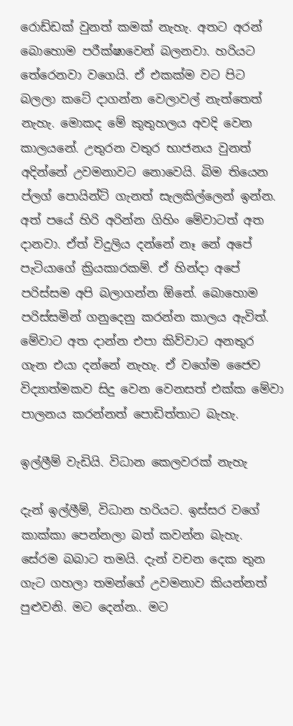රොඩ්ඩක් වුනත් කමක් නැහැ. අතට අරන් බොහොම පරීක්ෂාවෙන් බලනවා. හරියට තේරෙනවා වගෙයි. ඒ එකක්ම වට පිට බලලා කටේ දාගන්න වෙලාවල් නැත්තෙත් නැහැ. මොකද මේ කුතුහලය අවදි වෙන කාලයනේ. උතුරන වතුර භාජනය වුනත් අදින්නේ උවමනාවට නොවෙයි. බිම තියෙන ප්ලග් පොයින්ට් ගැනත් සැලකිල්ලෙන් ඉන්න. අත් පයේ හිරි අරින්න ගිහිං මේවාටත් අත දානවා. ඒත් විදුලිය දන්නේ නෑ නේ අපේ පැටියාගේ ක්‍රියකාරකම්. ඒ හින්දා අපේ පරිස්සම අපි බලාගන්න ඕනේ. බොහොම පරිස්සමින් ගනුදෙනු කරන්න කාලය ඇවිත්. මේවාට අත දාන්න එපා කිව්වාට අනතුර ගැන එයා දන්නේ නැහැ. ඒ වගේම ජෛව විද්‍යාත්මකව සිදු වෙන වෙනසත් එක්ක මේවා පාලනය කරන්නත් පොඩිත්තාට බැහැ.

ඉල්ලීම් වැඩියි. විධාන කෙලවරක් නැහැ

දැන් ඉල්ලීම්, විධාන හරියට. ඉස්සර වගේ කාක්කා පෙන්නලා බත් කවන්න බැහැ. සේරම බබාට තමයි. දැන් වචන දෙක තුන ගැට ගහලා තමන්ගේ උවමනාව කියන්නත් පුළුවනි. මට දෙන්න.. මට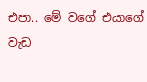එපා.. මේ වගේ එයාගේ වැඩ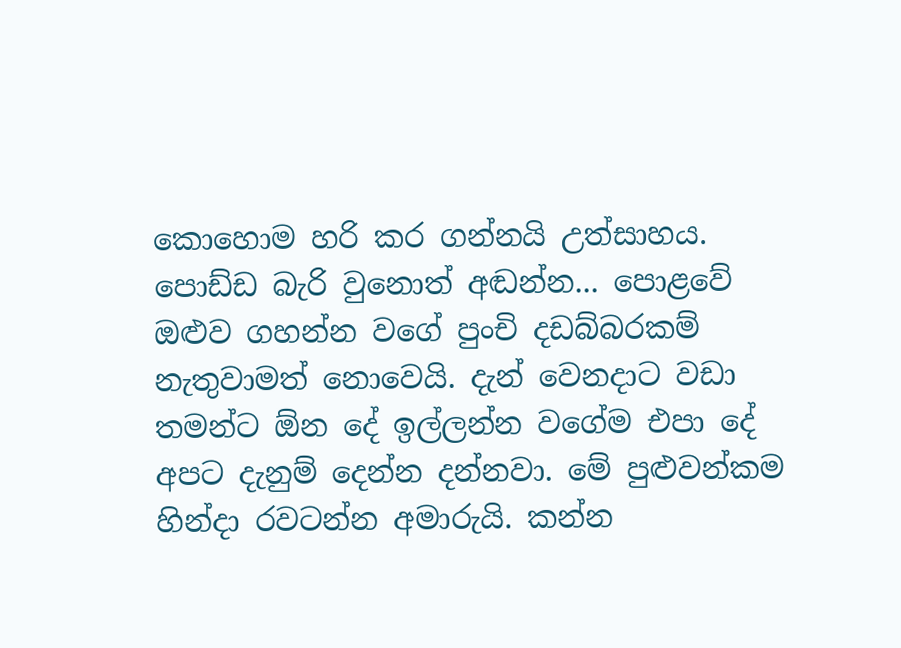කොහොම හරි කර ගන්නයි උත්සාහය. පොඩ්ඩ බැරි වුනොත් අඬන්න... පොළවේ ඔළුව ගහන්න වගේ පුංචි දඩබ්බරකම් නැතුවාමත් නොවෙයි. දැන් වෙනදාට වඩා තමන්ට ඕන දේ ඉල්ලන්න වගේම එපා දේ අපට දැනුම් දෙන්න දන්නවා. මේ පුළුවන්කම හින්දා රවටන්න අමාරුයි. කන්න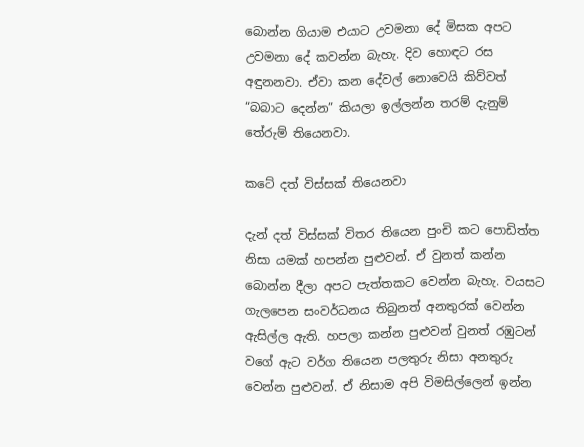බොන්න ගියාම එයාට උවමනා දේ මිසක අපට උවමනා දේ කවන්න බැහැ. දිව හොඳට රස අඳුනනවා. ඒවා කන දේවල් නොවෙයි කිව්වත් “බබාට දෙන්න” කියලා ඉල්ලන්න තරම් දැනුම් තේරුම් තියෙනවා.

කටේ දත් විස්සක් තියෙනවා

දැන් දත් විස්සක් විතර තියෙන පුංචි කට පොඩිත්ත නිසා යමක් හපන්න පුළුවන්. ඒ වුනත් කන්න බොන්න දීලා අපට පැත්තකට වෙන්න බැහැ. වයසට ගැලපෙන සංවර්ධනය තිබුනත් අනතුරක් වෙන්න ඇසිල්ල ඇති. හපලා කන්න පුළුවන් වුනත් රඹුටන් වගේ ඇට වර්ග තියෙන පලතුරු නිසා අනතුරු වෙන්න පුළුවන්. ඒ නිසාම අපි විමසිල්ලෙන් ඉන්න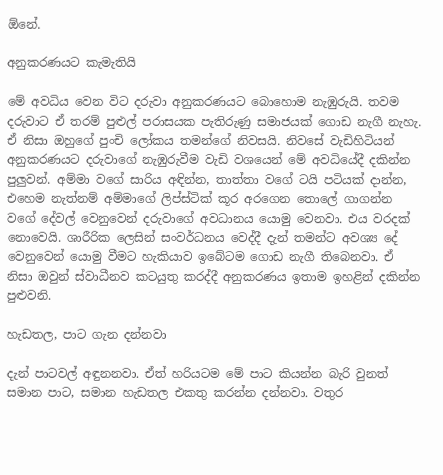ඕනේ.

අනුකරණයට කැමැතියි

මේ අවධිය වෙන විට දරුවා අනුකරණයට බොහොම නැඹුරුයි. තවම දරුවාට ඒ තරම් පුළුල් පරාසයක පැතිරුණු සමාජයක් ගොඩ නැගී නැහැ. ඒ නිසා ඔහුගේ පුංචි ලෝකය තමන්ගේ නිවසයි. නිවසේ වැඩිහිටියන් අනුකරණයට දරුවාගේ නැඹුරුවීම වැඩි වශයෙන් මේ අවධියේදී දකින්න පුලුවන්. අම්මා වගේ සාරිය අඳින්න, තාත්තා වගේ ටයි පටියක් දාන්න, එහෙම නැත්නම් අම්මාගේ ලිප්ස්ටික් කූර අරගෙන තොලේ ගාගන්න වගේ දේවල් වෙනුවෙන් දරුවාගේ අවධානය යොමු වෙනවා. එය වරදක් නොවෙයි. ශාරීරික ලෙසින් සංවර්ධනය වෙද්දී දැන් තමන්ට අවශ්‍ය දේ වෙනුවෙන් යොමු වීමට හැකියාව ඉබේටම ගොඩ නැගී තිබෙනවා. ඒ නිසා ඔවුන් ස්වාධීනව කටයුතු කරද්දී අනුකරණය ඉතාම ඉහළින් දකින්න පුළුවනි.

හැඩතල, පාට ගැන දන්නවා

දැන් පාටවල් අඳුනනවා. ඒත් හරියටම මේ පාට කියන්න බැරි වුනත් සමාන පාට, සමාන හැඩතල එකතු කරන්න දන්නවා. වතුර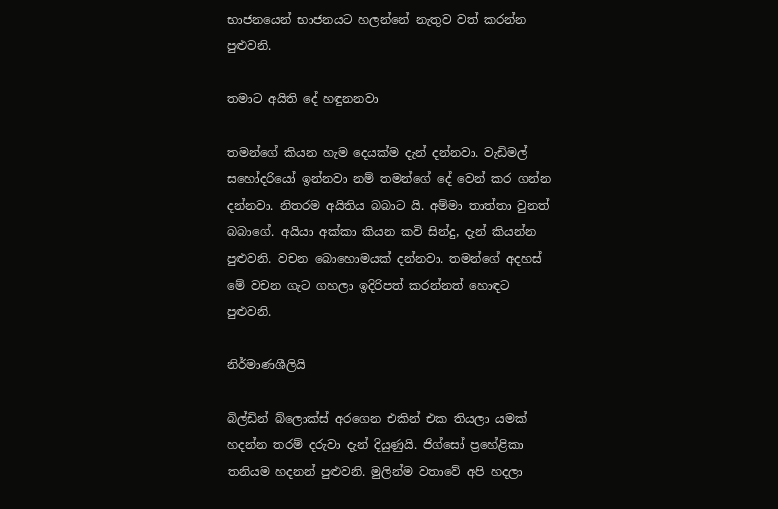භාජනයෙන් භාජනයට හලන්නේ නැතුව වත් කරන්න පුළුවනි.

තමාට අයිති දේ හඳුනනවා

තමන්ගේ කියන හැම දෙයක්ම දැන් දන්නවා. වැඩිමල් සහෝදරියෝ ඉන්නවා නම් තමන්ගේ දේ වෙන් කර ගන්න දන්නවා. නිතරම අයිතිය බබාට යි. අම්මා තාත්තා වුනත් බබාගේ. අයියා අක්කා කියන කවි සින්දු, දැන් කියන්න පුළුවනි. වචන බොහොමයක් දන්නවා. තමන්ගේ අදහස් මේ වචන ගැට ගහලා ඉදිරිපත් කරන්නත් හොඳට පුළුවනි.

නිර්මාණශීලියි

බිල්ඩින් බ්ලොක්ස් අරගෙන එකින් එක තියලා යමක් හදන්න තරම් දරුවා දැන් දියුණුයි. ජිග්සෝ ප්‍රහේළිකා තනියම හදනන් පුළුවනි. මුලින්ම වතාවේ අපි හදලා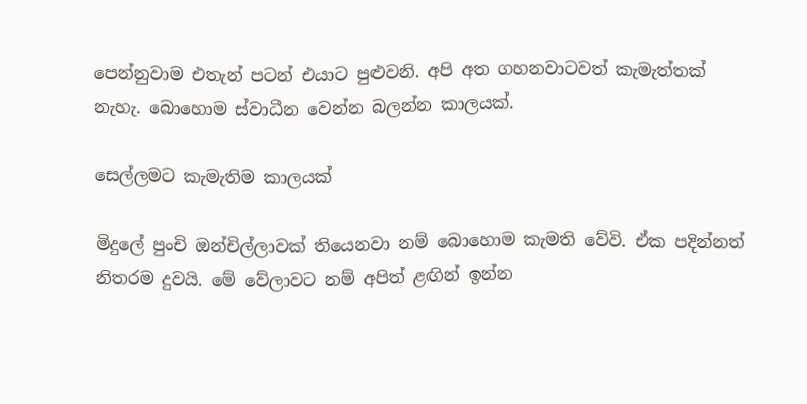පෙන්නුවාම එතැන් පටන් එයාට පුළුවනි. අපි අත ගහනවාටවත් කැමැත්තක් නැහැ. බොහොම ස්වාධීන වෙන්න බලන්න කාලයක්.

සෙල්ලමට කැමැතිම කාලයක්

මිදුලේ පුංචි ඔන්චිල්ලාවක් තියෙනවා නම් බොහොම කැමති වේවි. ඒක පදින්නත් නිතරම දුවයි. මේ වේලාවට නම් අපිත් ළඟින් ඉන්න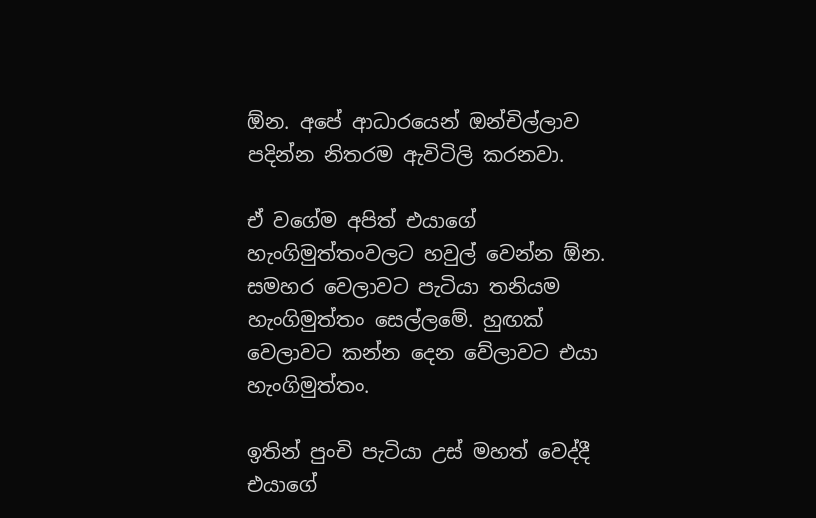ඕන. අපේ ආධාරයෙන් ඔන්චිල්ලාව පදින්න නිතරම ඇවිටිලි කරනවා.

ඒ වගේම අපිත් එයාගේ හැංගිමුත්තංවලට හවුල් වෙන්න ඕන. සමහර වෙලාවට පැටියා තනියම හැංගිමුත්තං සෙල්ලමේ. හුඟක් වෙලාවට කන්න දෙන වේලාවට එයා හැංගිමුත්තං.

ඉතින් පුංචි පැටියා උස් මහත් වෙද්දී එයාගේ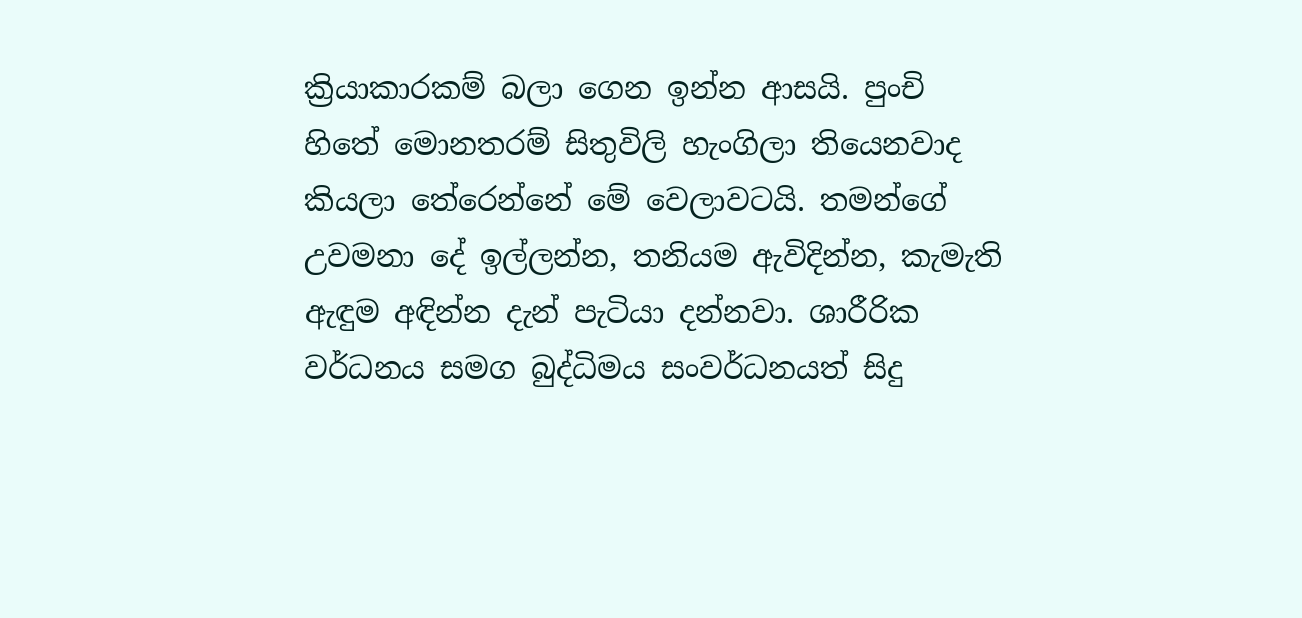ක්‍රියාකාරකම් බලා ගෙන ඉන්න ආසයි. පුංචි හිතේ මොනතරම් සිතුවිලි හැංගිලා තියෙනවාද කියලා තේරෙන්නේ මේ වෙලාවටයි. තමන්ගේ උවමනා දේ ඉල්ලන්න, තනියම ඇවිදින්න, කැමැති ඇඳුම අඳින්න දැන් පැටියා දන්නවා. ශාරීරික වර්ධනය සමග බුද්ධිමය සංවර්ධනයත් සිදු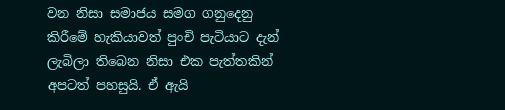වන නිසා සමාජය සමග ගනුදෙනු කිරීමේ හැකියාවත් පුංචි පැටියාට දැන් ලැබිලා තිබෙන නිසා එක පැත්තකින් අපටත් පහසුයි. ඒ ඇයි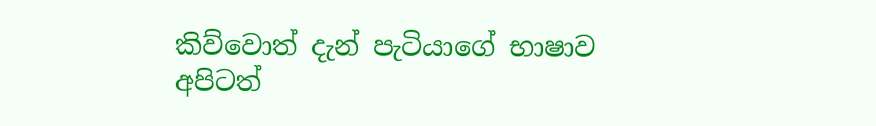කිව්වොත් දැන් පැටියාගේ භාෂාව අපිටත්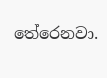තේරෙනවා.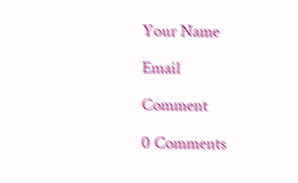Your Name

Email

Comment

0 Comments